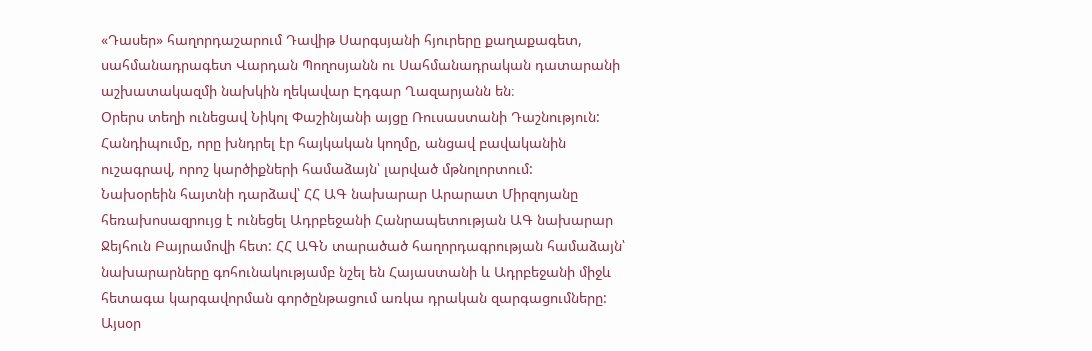«Դասեր» հաղորդաշարում Դավիթ Սարգսյանի հյուրերը քաղաքագետ, սահմանադրագետ Վարդան Պողոսյանն ու Սահմանադրական դատարանի աշխատակազմի նախկին ղեկավար Էդգար Ղազարյանն են։
Օրերս տեղի ունեցավ Նիկոլ Փաշինյանի այցը Ռուսաստանի Դաշնություն: Հանդիպումը, որը խնդրել էր հայկական կողմը, անցավ բավականին ուշագրավ, որոշ կարծիքների համաձայն՝ լարված մթնոլորտում:
Նախօրեին հայտնի դարձավ՝ ՀՀ ԱԳ նախարար Արարատ Միրզոյանը հեռախոսազրույց է ունեցել Ադրբեջանի Հանրապետության ԱԳ նախարար Ջեյհուն Բայրամովի հետ: ՀՀ ԱԳՆ տարածած հաղորդագրության համաձայն՝ նախարարները գոհունակությամբ նշել են Հայաստանի և Ադրբեջանի միջև հետագա կարգավորման գործընթացում առկա դրական զարգացումները:
Այսօր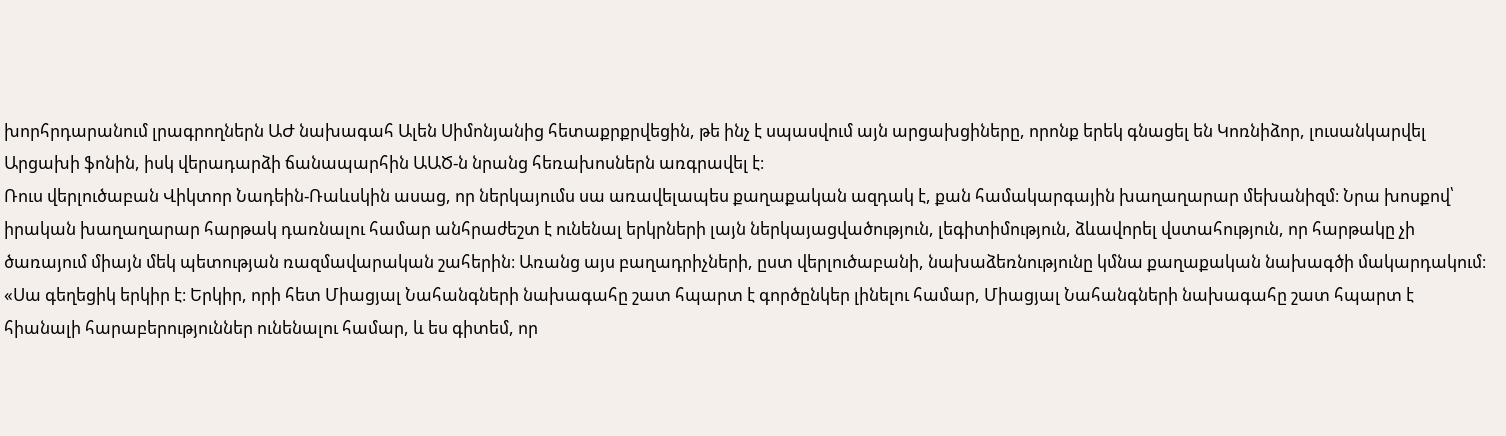խորհրդարանում լրագրողներն ԱԺ նախագահ Ալեն Սիմոնյանից հետաքրքրվեցին, թե ինչ է սպասվում այն արցախցիները, որոնք երեկ գնացել են Կոռնիձոր, լուսանկարվել Արցախի ֆոնին, իսկ վերադարձի ճանապարհին ԱԱԾ-ն նրանց հեռախոսներն առգրավել է։
Ռուս վերլուծաբան Վիկտոր Նադեին-Ռաևսկին ասաց, որ ներկայումս սա առավելապես քաղաքական ազդակ է, քան համակարգային խաղաղարար մեխանիզմ։ Նրա խոսքով՝ իրական խաղաղարար հարթակ դառնալու համար անհրաժեշտ է ունենալ երկրների լայն ներկայացվածություն, լեգիտիմություն, ձևավորել վստահություն, որ հարթակը չի ծառայում միայն մեկ պետության ռազմավարական շահերին։ Առանց այս բաղադրիչների, ըստ վերլուծաբանի, նախաձեռնությունը կմնա քաղաքական նախագծի մակարդակում։
«Սա գեղեցիկ երկիր է։ Երկիր, որի հետ Միացյալ Նահանգների նախագահը շատ հպարտ է գործընկեր լինելու համար, Միացյալ Նահանգների նախագահը շատ հպարտ է հիանալի հարաբերություններ ունենալու համար, և ես գիտեմ, որ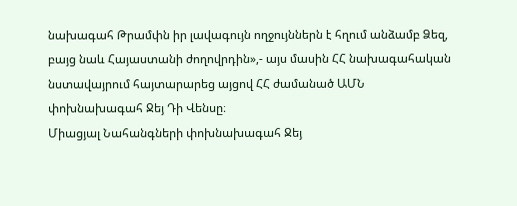նախագահ Թրամփն իր լավագույն ողջույններն է հղում անձամբ Ձեզ, բայց նաև Հայաստանի ժողովրդին»,- այս մասին ՀՀ նախագահական նստավայրում հայտարարեց այցով ՀՀ ժամանած ԱՄՆ փոխնախագահ Ջեյ Դի Վենսը։
Միացյալ Նահանգների փոխնախագահ Ջեյ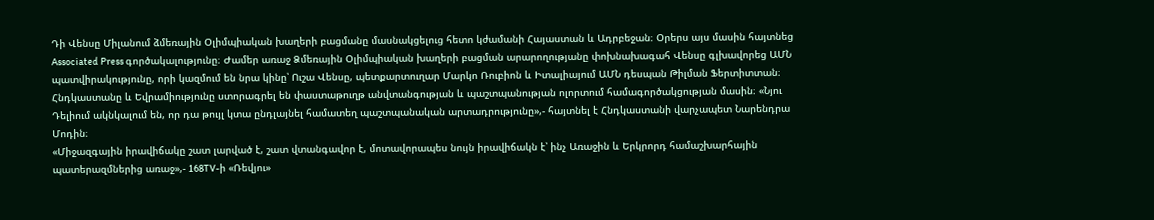Դի Վենսը Միլանում ձմեռային Օլիմպիական խաղերի բացմանը մասնակցելուց հետո կժամանի Հայաստան և Ադրբեջան։ Օրերս այս մասին հայտնեց Associated Press գործակալությունը։ Ժամեր առաջ Ձմեռային Օլիմպիական խաղերի բացման արարողությանը փոխնախագահ Վենսը գլխավորեց ԱՄՆ պատվիրակությունը, որի կազմում են նրա կինը՝ Ուշա Վենսը, պետքարտուղար Մարկո Ռուբիոն և Իտալիայում ԱՄՆ դեսպան Թիլման Ֆերտիտտան։
Հնդկաստանը և Եվրամիությունը ստորագրել են փաստաթուղթ անվտանգության և պաշտպանության ոլորտում համագործակցության մասին։ «Նյու Դելիում ակնկալում են, որ դա թույլ կտա ընդլայնել համատեղ պաշտպանական արտադրությունը»,- հայտնել է Հնդկաստանի վարչապետ Նարենդրա Մոդին։
«Միջազգային իրավիճակը շատ լարված է, շատ վտանգավոր է, մոտավորապես նույն իրավիճակն է՝ ինչ Առաջին և Երկրորդ համաշխարհային պատերազմներից առաջ»,- 168TV-ի «Ռեվյու»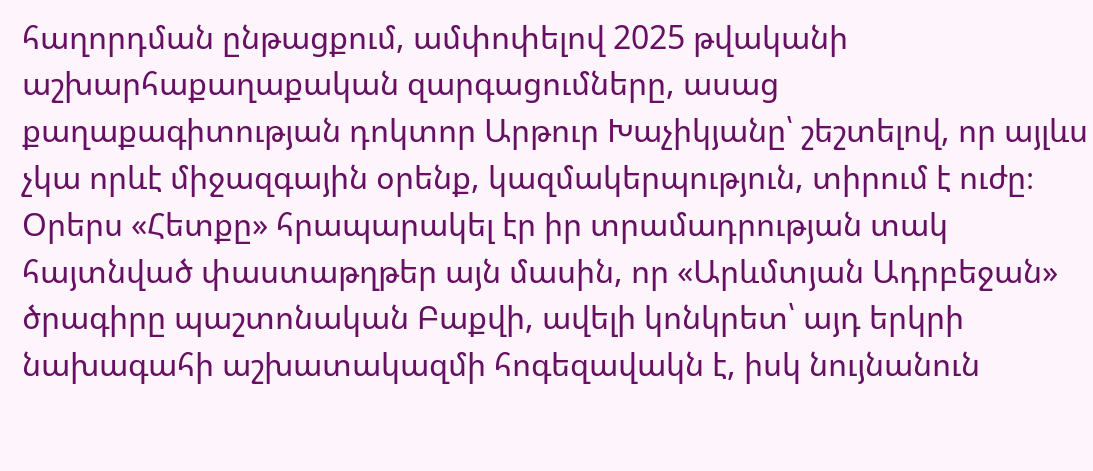հաղորդման ընթացքում, ամփոփելով 2025 թվականի աշխարհաքաղաքական զարգացումները, ասաց քաղաքագիտության դոկտոր Արթուր Խաչիկյանը՝ շեշտելով, որ այլևս չկա որևէ միջազգային օրենք, կազմակերպություն, տիրում է ուժը։
Օրերս «Հետքը» հրապարակել էր իր տրամադրության տակ հայտնված փաստաթղթեր այն մասին, որ «Արևմտյան Ադրբեջան» ծրագիրը պաշտոնական Բաքվի, ավելի կոնկրետ՝ այդ երկրի նախագահի աշխատակազմի հոգեզավակն է, իսկ նույնանուն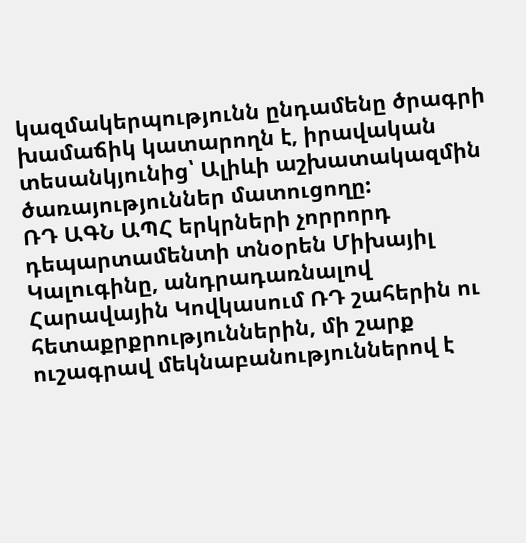կազմակերպությունն ընդամենը ծրագրի խամաճիկ կատարողն է, իրավական տեսանկյունից՝ Ալիևի աշխատակազմին ծառայություններ մատուցողը:
ՌԴ ԱԳՆ ԱՊՀ երկրների չորրորդ դեպարտամենտի տնօրեն Միխայիլ Կալուգինը, անդրադառնալով Հարավային Կովկասում ՌԴ շահերին ու հետաքրքրություններին, մի շարք ուշագրավ մեկնաբանություններով է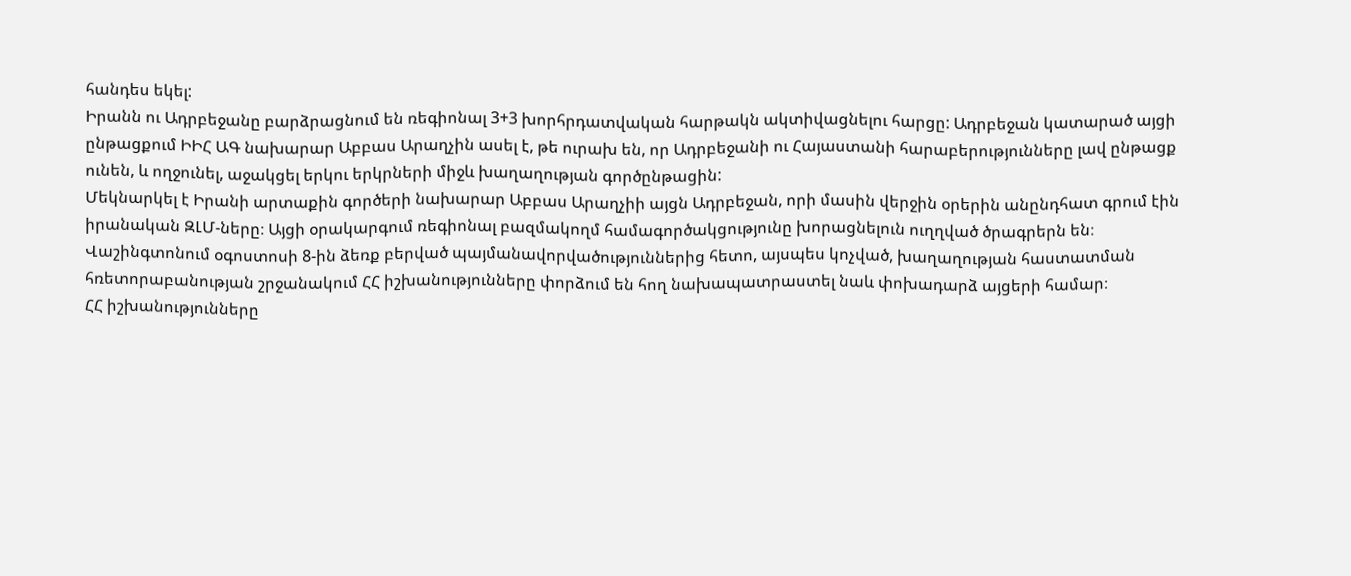հանդես եկել:
Իրանն ու Ադրբեջանը բարձրացնում են ռեգիոնալ 3+3 խորհրդատվական հարթակն ակտիվացնելու հարցը: Ադրբեջան կատարած այցի ընթացքում ԻԻՀ ԱԳ նախարար Աբբաս Արաղչին ասել է, թե ուրախ են, որ Ադրբեջանի ու Հայաստանի հարաբերությունները լավ ընթացք ունեն, և ողջունել, աջակցել երկու երկրների միջև խաղաղության գործընթացին:
Մեկնարկել է Իրանի արտաքին գործերի նախարար Աբբաս Արաղչիի այցն Ադրբեջան, որի մասին վերջին օրերին անընդհատ գրում էին իրանական ԶԼՄ-ները։ Այցի օրակարգում ռեգիոնալ բազմակողմ համագործակցությունը խորացնելուն ուղղված ծրագրերն են։
Վաշինգտոնում օգոստոսի 8-ին ձեռք բերված պայմանավորվածություններից հետո, այսպես կոչված, խաղաղության հաստատման հռետորաբանության շրջանակում ՀՀ իշխանությունները փորձում են հող նախապատրաստել նաև փոխադարձ այցերի համար։
ՀՀ իշխանությունները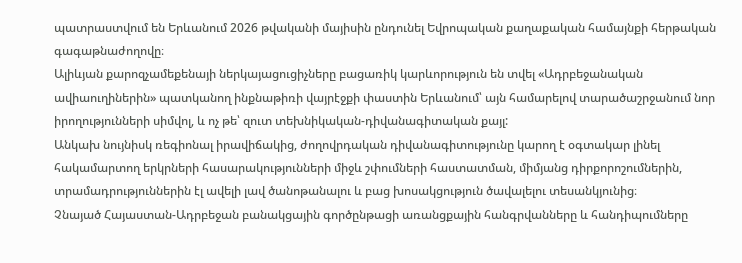պատրաստվում են Երևանում 2026 թվականի մայիսին ընդունել Եվրոպական քաղաքական համայնքի հերթական գագաթնաժողովը։
Ալիևյան քարոզչամեքենայի ներկայացուցիչները բացառիկ կարևորություն են տվել «Ադրբեջանական ավիաուղիներին» պատկանող ինքնաթիռի վայրէջքի փաստին Երևանում՝ այն համարելով տարածաշրջանում նոր իրողությունների սիմվոլ, և ոչ թե՝ զուտ տեխնիկական-դիվանագիտական քայլ:
Անկախ նույնիսկ ռեգիոնալ իրավիճակից, ժողովրդական դիվանագիտությունը կարող է օգտակար լինել հակամարտող երկրների հասարակությունների միջև շփումների հաստատման, միմյանց դիրքորոշումներին, տրամադրություններին էլ ավելի լավ ծանոթանալու և բաց խոսակցություն ծավալելու տեսանկյունից։
Չնայած Հայաստան-Ադրբեջան բանակցային գործընթացի առանցքային հանգրվանները և հանդիպումները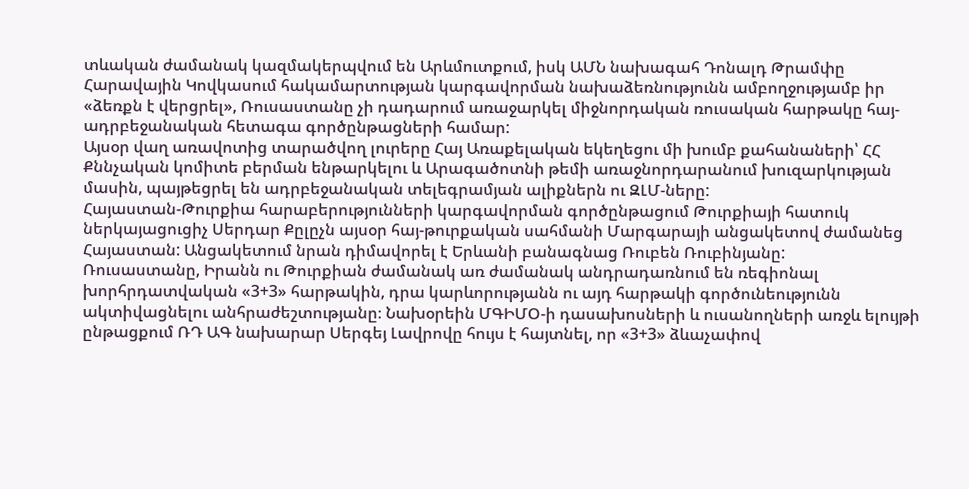տևական ժամանակ կազմակերպվում են Արևմուտքում, իսկ ԱՄՆ նախագահ Դոնալդ Թրամփը Հարավային Կովկասում հակամարտության կարգավորման նախաձեռնությունն ամբողջությամբ իր «ձեռքն է վերցրել», Ռուսաստանը չի դադարում առաջարկել միջնորդական ռուսական հարթակը հայ-ադրբեջանական հետագա գործընթացների համար:
Այսօր վաղ առավոտից տարածվող լուրերը Հայ Առաքելական եկեղեցու մի խումբ քահանաների՝ ՀՀ Քննչական կոմիտե բերման ենթարկելու և Արագածոտնի թեմի առաջնորդարանում խուզարկության մասին, պայթեցրել են ադրբեջանական տելեգրամյան ալիքներն ու ԶԼՄ-ները:
Հայաստան-Թուրքիա հարաբերությունների կարգավորման գործընթացում Թուրքիայի հատուկ ներկայացուցիչ Սերդար Քըլըչն այսօր հայ-թուրքական սահմանի Մարգարայի անցակետով ժամանեց Հայաստան: Անցակետում նրան դիմավորել է Երևանի բանագնաց Ռուբեն Ռուբինյանը:
Ռուսաստանը, Իրանն ու Թուրքիան ժամանակ առ ժամանակ անդրադառնում են ռեգիոնալ խորհրդատվական «3+3» հարթակին, դրա կարևորությանն ու այդ հարթակի գործունեությունն ակտիվացնելու անհրաժեշտությանը։ Նախօրեին ՄԳԻՄՕ-ի դասախոսների և ուսանողների առջև ելույթի ընթացքում ՌԴ ԱԳ նախարար Սերգեյ Լավրովը հույս է հայտնել, որ «3+3» ձևաչափով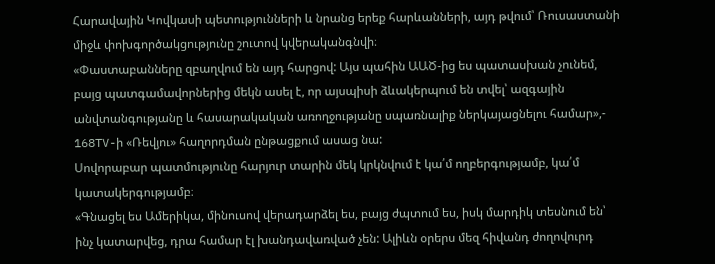Հարավային Կովկասի պետությունների և նրանց երեք հարևանների, այդ թվում՝ Ռուսաստանի միջև փոխգործակցությունը շուտով կվերականգնվի։
«Փաստաբանները զբաղվում են այդ հարցով: Այս պահին ԱԱԾ-ից ես պատասխան չունեմ, բայց պատգամավորներից մեկն ասել է, որ այսպիսի ձևակերպում են տվել՝ ազգային անվտանգությանը և հասարակական առողջությանը սպառնալիք ներկայացնելու համար»,- 168TV-ի «Ռեվյու» հաղորդման ընթացքում ասաց նա:
Սովորաբար պատմությունը հարյուր տարին մեկ կրկնվում է կա՛մ ողբերգությամբ, կա՛մ կատակերգությամբ։
«Գնացել ես Ամերիկա, մինուսով վերադարձել ես, բայց ժպտում ես, իսկ մարդիկ տեսնում են՝ ինչ կատարվեց, դրա համար էլ խանդավառված չեն: Ալիևն օրերս մեզ հիվանդ ժողովուրդ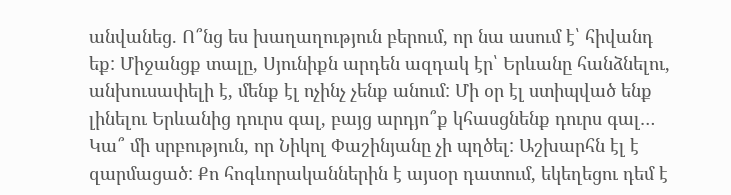անվանեց. Ո՞նց ես խաղաղություն բերում, որ նա ասում է՝ հիվանդ եք: Միջանցք տալը, Սյունիքն արդեն ազդակ էր՝ Երևանը հանձնելու, անխուսափելի է, մենք էլ ոչինչ չենք անում: Մի օր էլ ստիպված ենք լինելու Երևանից դուրս գալ, բայց արդյո՞ք կհասցնենք դուրս գալ… Կա՞ մի սրբություն, որ Նիկոլ Փաշինյանը չի պղծել: Աշխարհն էլ է զարմացած: Քո հոգևորականներին է այսօր դատում, եկեղեցու դեմ է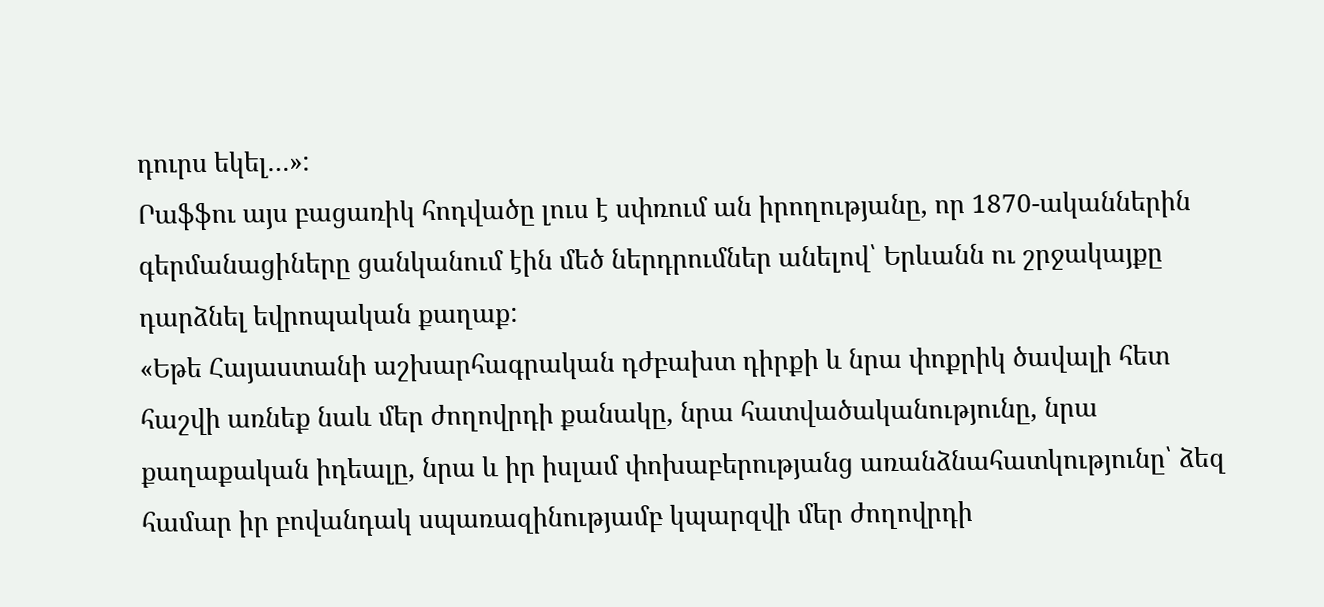դուրս եկել…»:
Րաֆֆու այս բացառիկ հոդվածը լուս է սփռում ան իրողությանը, որ 1870-ականներին գերմանացիները ցանկանում էին մեծ ներդրումներ անելով՝ Երևանն ու շրջակայքը դարձնել եվրոպական քաղաք:
«Եթե Հայաստանի աշխարհագրական դժբախտ դիրքի և նրա փոքրիկ ծավալի հետ հաշվի առնեք նաև մեր ժողովրդի քանակը, նրա հատվածականությունը, նրա քաղաքական իդեալը, նրա և իր իսլամ փոխաբերությանց առանձնահատկությունը՝ ձեզ համար իր բովանդակ սպառազինությամբ կպարզվի մեր ժողովրդի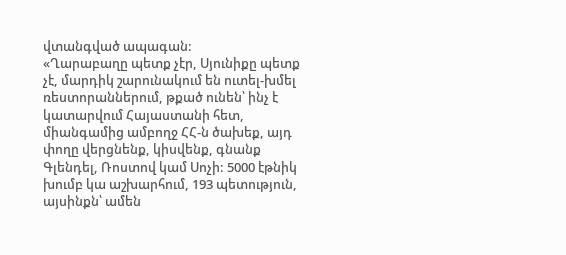վտանգված ապագան:
«Ղարաբաղը պետք չէր, Սյունիքը պետք չէ, մարդիկ շարունակում են ուտել-խմել ռեստորաններում, թքած ունեն՝ ինչ է կատարվում Հայաստանի հետ, միանգամից ամբողջ ՀՀ-ն ծախեք, այդ փողը վերցնենք, կիսվենք, գնանք Գլենդել, Ռոստով կամ Սոչի: 5000 էթնիկ խումբ կա աշխարհում, 193 պետություն, այսինքն՝ ամեն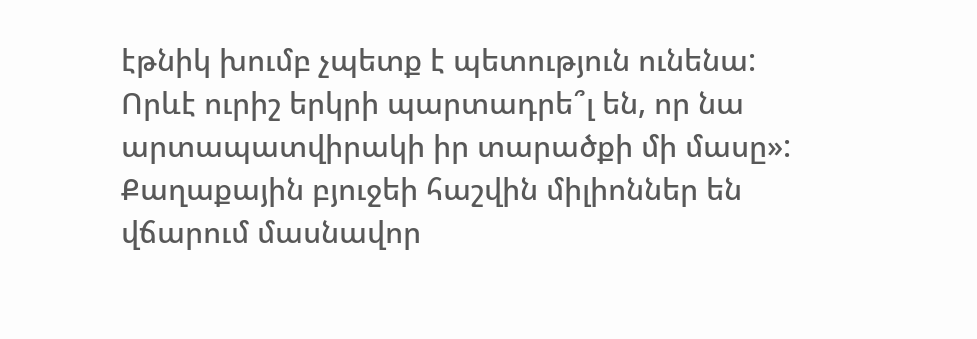էթնիկ խումբ չպետք է պետություն ունենա: Որևէ ուրիշ երկրի պարտադրե՞լ են, որ նա արտապատվիրակի իր տարածքի մի մասը»:
Քաղաքային բյուջեի հաշվին միլիոններ են վճարում մասնավոր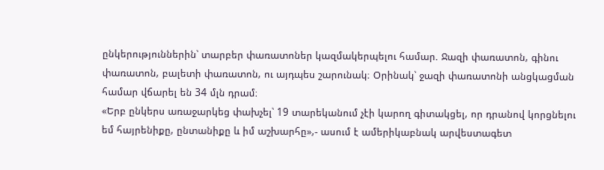ընկերություններին՝ տարբեր փառատոներ կազմակերպելու համար. Ջազի փառատոն, գինու փառատոն, բալետի փառատոն, ու այդպես շարունակ։ Օրինակ՝ ջազի փառատոնի անցկացման համար վճարել են 34 մլն դրամ։
«Երբ ընկերս առաջարկեց փախչել՝ 19 տարեկանում չէի կարող գիտակցել, որ դրանով կորցնելու եմ հայրենիքը, ընտանիքը և իմ աշխարհը»,- ասում է ամերիկաբնակ արվեստագետ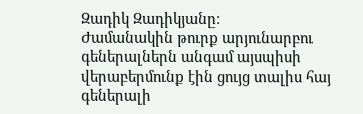Զադիկ Զադիկյանը։
Ժամանակին թուրք արյունարբու գեներալներն անգամ այսպիսի վերաբերմունք էին ցույց տալիս հայ գեներալի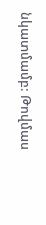նկատմամբ: Թովմաս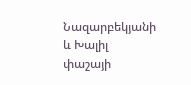Նազարբեկյանի և Խալիլ փաշայի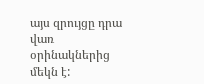այս զրույցը դրա վառ օրինակներից մեկն է: